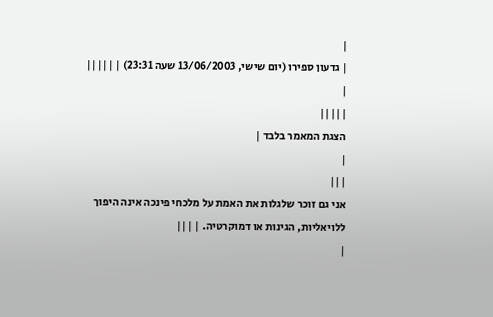|
| גדעון ספירו (יום שישי, 13/06/2003 שעה 23:31) | |||||
|
|||||
הצגת המאמר בלבד |
|
|||
אני גם זוכר שלגלות את האמת על מלכחי פינכה אינה היפוך ללויאליות, הגינות או דמוקרטיה. | |||
|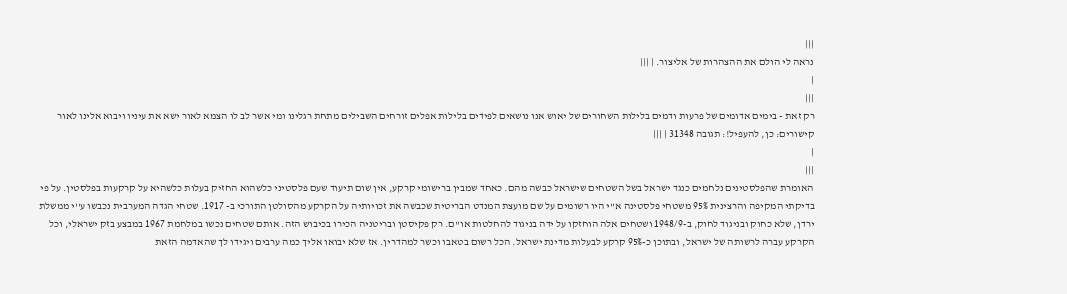|||
נראה לי הולם את ההצהרות של אליצור. | |||
|
|||
רק זאת - בימים אדומים של פרעות ודמים בלילות השחורים של יאוש אנו נושאים לפידים בלילות אפלים זורחים השבילים מתחת רגלינו ומי אשר לב לו הצמא לאור ישא את עיניו ויבוא אלינו לאור קישורים: כן, להעפיל!: תגובה 31348 | |||
|
|||
האומרת שהפלסטינים נלחמים כנגד ישראל בשל השטחים שישראל כבשה מהם. כאחד שמבין ברישומי קרקע, אין שום תיעוד שעם פלסטיני כלשהוא החזיק בעלות כלשהיא על קרקעות בפלסטין. על פי בדיקתי המקיפה והרצינית 95% משטחי פלסטינה א''י היו רשומים על שם מועצת המנדט הבריטית שכבשה את זכויותיה על הקרקע מהסולטן התורכי ב- 1917. שטחי הגדה המערבית נכבשו ע''י ממשלת ירדן, שלא כחוק ובניגוד לחוק, ב-1948/9 ושטחים אלה הוחזקו על ידה בניגוד להחלטות או''ם. רק פקיסטן ובריטניה הכירו בכיבוש הזה. אותם שטחים נכשו במלחמת 1967 במבצע בזק ישראלי, וכל הקרקע עברה לרשותה של ישראל, ובתוכן כ-95% קרקע לבעלות מדינת ישראל. הכל רשום בטאבו וכשר למהדרין. אז שלא יבואו אליך כמה ערבים ויגידו לך שהאדמה הזאת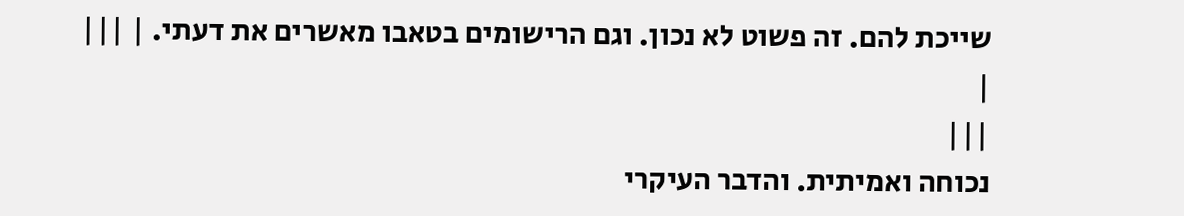שייכת להם. זה פשוט לא נכון. וגם הרישומים בטאבו מאשרים את דעתי. | |||
|
|||
נכוחה ואמיתית. והדבר העיקרי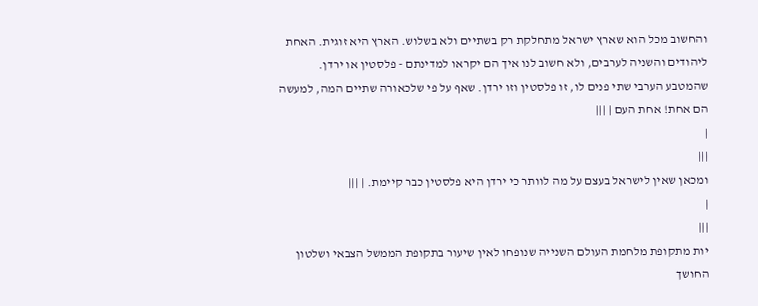והחשוב מכל הוא שארץ ישראל מתחלקת רק בשתיים ולא בשלוש. הארץ היא זוגית. האחת ליהודים והשניה לערבים, ולא חשוב לנו איך הם יקראו למדינתם - פלסטין או ירדן. שהמטבע הערבי שתי פנים לו, זו פלסטין וזו ירדן. שאף על פי שלכאורה שתיים המה, למעשה הם אחת! אחת העם | |||
|
|||
ומכאן שאין לישראל בעצם על מה לוותר כי ירדן היא פלסטין כבר קיימת. | |||
|
|||
יות מתקופת מלחמת העולם השנייה שנופחו לאין שיעור בתקופת הממשל הצבאי ושלטון החושך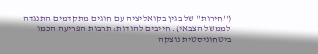(''חירות'' של בגין בקואליציה עם חוגים מתקדמים התנגדה לממשל הצבאי). חייבים להודות: תרבות הפריעה הכמו ביטחוניסטית נוצקה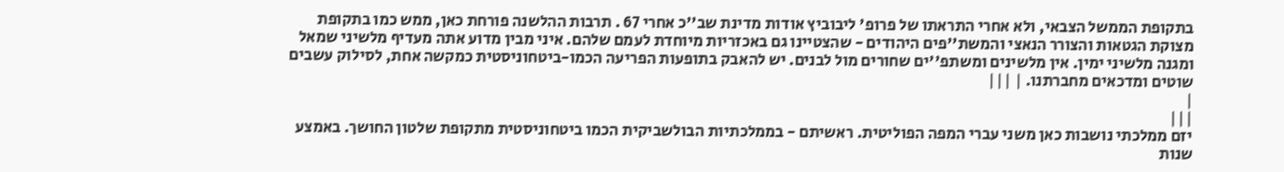בתקופת הממשל הצבאי, ולא אחרי התראתו של פרופ' ליבוביץ אודות מדינת שב''כ אחרי 67 . תרבות ההלשנה פורחת כאן, ממש כמו בתקופת מצוקת הגטאות והצורר הנאצי והמשת''פים היהודים - שהצטיינו גם באכזריות מיוחדת לעמם שלהם. איני מבין מדוע אתה מעדיף מלשיני שמאל ומגנה מלשיני ימין. אין מלשינים ומשתפ''ים שחורים מול לבנים. יש להאבק בתופעות הפריעה הכמו-ביטחוניסטית כמקשה אחת, לסילוק עשבים שוטים ומדכאים מחברתנו. | |||
|
|||
יזם ממלכתי נושבות כאן משני עברי המפה הפוליטית. ראשיתם - בממלכתיות הבולשביקית הכמו ביטחוניסטית מתקופת שלטון החושך. באמצע שנות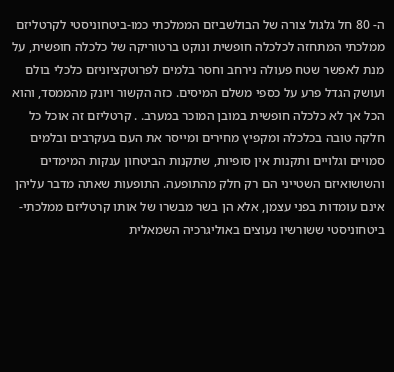ה- 80 חל גלגול צורה של הבולשביזם הממלכתי כמו-ביטחוניסטי לקרטליזם ממלכתי המתחזה לכלכלה חופשית ונוקט ברטוריקה של כלכלה חופשית, על מנת לאפשר שטח פעולה נירחב וחסר בלמים לפרוטקציוניזם כלכלי בולם ועושק הגדל פרע על כספי משלם המיסים. כזה הקשור ויונק מהממסד, והוא הכל אך לא כלכלה חופשית במובן המוכר במערב. . קרטליזם זה אוכל כל חלקה טובה בכלכלה ומקפיץ מחירים ומייסר את העם בעקרבים ובלמים סמויים וגלויים ותקנות אין סופיות, שתקנות הביטחון ענקות המימדים והשושואיזם השטייני הם רק חלק מהתופעה. התופעות שאתה מדבר עליהן אינם עומדות בפני עצמן, אלא הן בשר מבשרו של אותו קרטליזם ממלכתי-ביטחוניסטי ששורשיו נעוצים באוליגרכיה השמאלית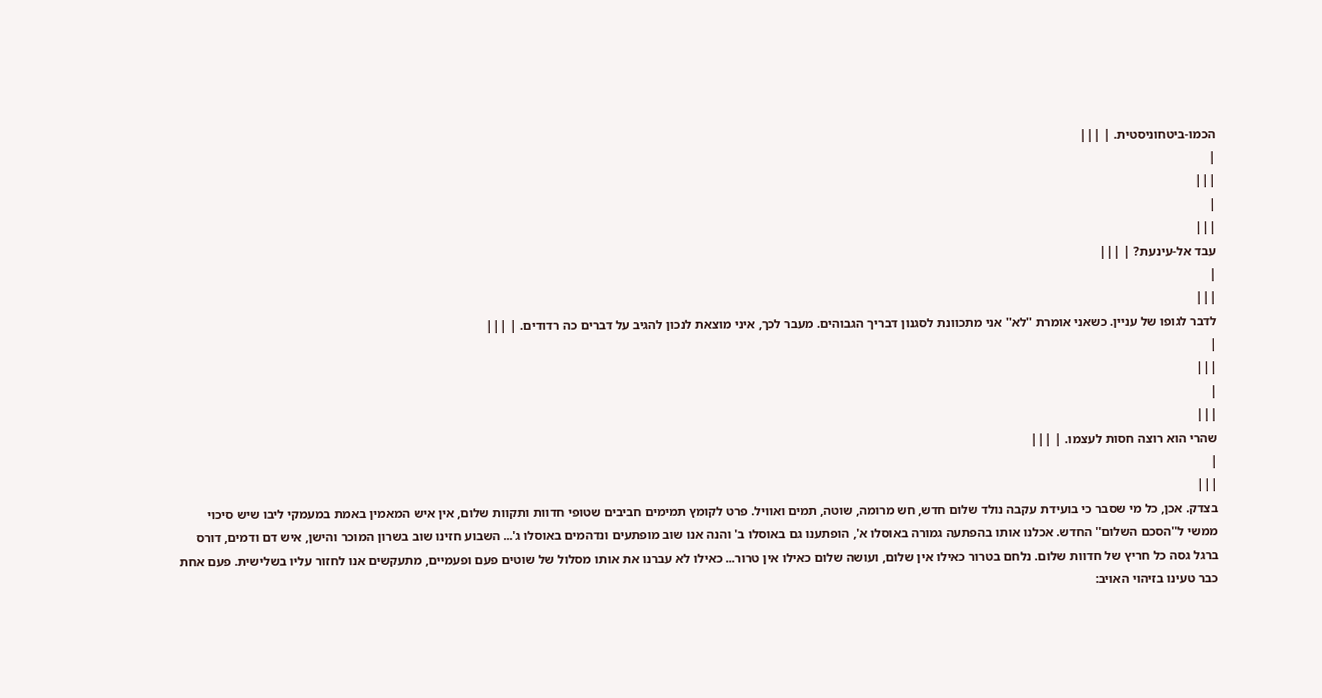הכמו-ביטחוניסטית. | |||
|
|||
|
|||
עבד אל-עינעת? | |||
|
|||
לדבר לגופו של עניין. כשאני אומרת ''לא'' אני מתכוונת לסגנון דבריך הגבוהים. מעבר לכך, איני מוצאת לנכון להגיב על דברים כה רדודים. | |||
|
|||
|
|||
שהרי הוא רוצה חסות לעצמו. | |||
|
|||
בצדק. אכן, כל מי שסבר כי בועידת עקבה נולד שלום חדש, חש מרומה, שוטה, תמים ואוויל. פרט לקומץ תמימים חביבים שטופי חדוות ותקוות שלום, אין איש המאמין באמת במעמקי ליבו שיש סיכוי ממשי ל''הסכם השלום'' החדש. אכלנו אותו בהפתעה גמורה באוסלו א', הופתענו גם באוסלו ב' והנה אנו שוב מופתעים ונדהמים באוסלו ג'... השבוע חזינו שוב בשרון המוכר והישן, איש דם ודמים, דורס ברגל גסה כל חריץ של חדוות שלום. נלחם בטרור כאילו אין שלום, ועושה שלום כאילו אין טרור... כאילו לא עברנו את אותו מסלול של שוטים פעם ופעמיים, מתעקשים אנו לחזור עליו בשלישית. פעם אחת כבר טעינו בזיהוי האויב: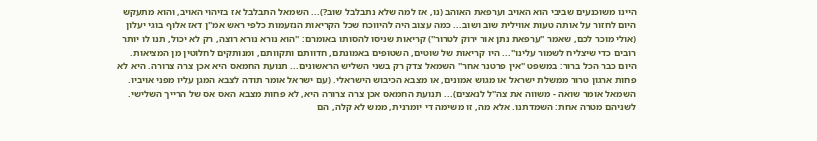היינו משוכנעים שביבי הוא האויב וערפאת האוהב (נו, אז למה שלא נתבלבל שוב?)... השמאל התבלבל אז בזיהוי האויב, והוא מתעקש היום לחזור על אותה טעות אווילית שוב ושוב... כמה עצוב היה להיווכח שכל הקריאות הנזעמות כלפי ראש אמ''ן דאז אלוף בוגי יעלון (אולי מוכר לכם, שאמר ''ערפאת נתן אור ירוק לטרור'') קריאות שניסו להסותו באומרם: ''הוא נורא נורא רוצה, רק לא יכול, תנו לו יותר רובים כדי שיצליח לשמור עלינו''... היו קריאות של שוטים, השטופים באמונתם, חדוותם ותקוותם, ומנותקים לחלוטין מן המציאות. היום כבר הכל ברור: במשפט ''אין פרטנר אחר'' השמאל צדק רק בשני השליש הראשונים... תנועת החמאס היא אכן צרה צרורה. היא לא פחות ארגון טרור ממשלת ישראל או מגוש אמונים, או מצבא הכיבוש הישראלי. (עם ישראל אומר תודה לצבא המגן עליו מפני אויביו. השמאל אומר שואה - משווה את צה''ל לנאצים)... תנועת החמאס אכן צרה צרורה היא, לא פחות מצבא האס אס של הרייך השלישי. לשניהם מטרה אחת: השמדתנו. אלא מה, זו משימה די יומרנית, ממש לא קלה, הם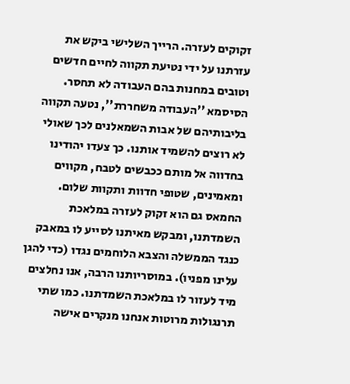זקוקים לעזרה. הרייך השלישי ביקש את עזרתנו על ידי נטיעת תקווה לחיים חדשים וטובים במחנות בהם העבודה לא תחסר. הסיסמא ''העבודה משחררת'', נטעה תקווה בליבותיהם של אבות השמאלנים לכך שאולי לא רוצים להשמיד אותנו. כך צעדו יהודינו בחדווה אל מותם ככבשים לטבח, מקווים ומאמינים, שטופי חדוות ותקוות שלום. החמאס גם הוא זקוק לעזרה במלאכת השמדתנו, ומבקש מאיתנו לסייע לו במאבק כנגד הממשלה והצבא הלוחמים נגדו (כדי להגן עלינו מפניו). במוסריותנו הרבה, אנו נחלצים מיד לעזור לו במלאכת השמדתנו. כמו שתי תרנגולות מרוטות אנחנו מנקרים אישה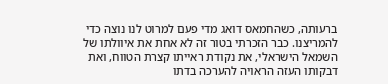ברעותה, כשהחמאס דואג מדי פעם למרוט לנו נוצה כדי להמריצנו. כבר הזכרתי בטור זה לא אחת את איוולתו של השמאל הישראלי, את נקודת ראייתו קצרת הטווח, ואת דבקותו העזה הראויה להערכה בדתו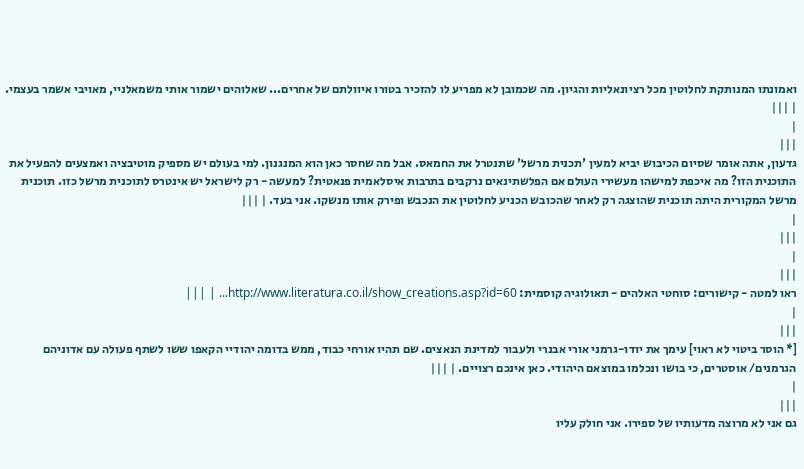ואמונתו המנותקת לחלוטין מכל רציונאליות והגיון. מה שכמובן לא מפריע לו להזכיר בטורו איוולתם של אחרים... שאלוהים ישמור אותי משמאלניי, מאויבי אשמר בעצמי. | |||
|
|||
גדעון, אתה אומר שסיום הכיבוש יביא למעין 'תכנית מרשל' שתנטרל את החמאס. אבל מה שחסר כאן הוא המנגנון. למי בעולם יש מספיק מוטיבציה ואמצעים להפעיל את התוכנית הזו? מה איכפת למישהו מעשירי העולם אם הפלשתינאים נרקבים בתרבות איסלאמית פנאטית? למעשה - רק לישראל יש אינטרס לתוכנית מרשל כזו. תוכנית מרשל המקורית היתה תוכנית שהוצגה רק לאחר שהכובש הכניע לחלוטין את הנכבש ופירק אותו מנשקו. אני בעד. | |||
|
|||
|
|||
ראו למטה - קישורים: סוחטי האלהים - תאולוגיה קוסמית: http://www.literatura.co.il/show_creations.asp?id=60... | |||
|
|||
[* הוסר ביטוי לא ראוי] עימך את יודו-גרמני אורי אבנרי ולעבור למדינת הנאצים. שם תהיו אורחי כבוד, ממש בדומה יהודיי הקאפו ששו לשתף פעולה עם אדוניהם הגרמנים/ אוסטרים, כי בושו ונכלמו במוצאם היהודי. כאן אינכם רצויים. | |||
|
|||
גם אני לא מרוצה מדעותיו של ספירו. אני חולק עליו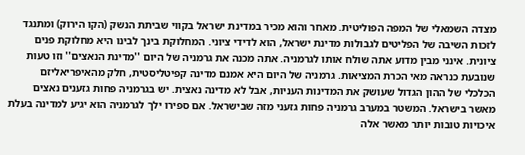מצדה השמאלי של המפה הפוליטית. מאחר והוא מכיר במדינת ישראל בקווי שביתת הנשק (הקו הירוק) ומתנגד לזכות השיבה של הפליטים לגבולות מדינת ישראל, הוא לדידי ציוני. המחלוקת בינך לבינו היא מחלוקת פנים ציונית. אינני מבין מדוע אתה שולח אותו לגרמניה. אתה מכנה את גרמניה של היום ''מדינת הנאצים'' וזו טעות שנובעת כנראה מאי הכרת המציאות. גרמניה של היום היא אמנם מדינה קפיטליסטית, חלק מהאיפריאליזם הכלכלי של ההון הגדול שעושק את המדינות העניות, אבל לא מדינה נאצית. יש בגרמניה פחות גזענים נאצים מאשר בישראל. המשטר במערב גרמניה פחות גזעני מזה שבישראל. אם ספירו ילך לגרמניה הוא יגיע למדינה בעלת איכויות טובות יותר מאשר אלה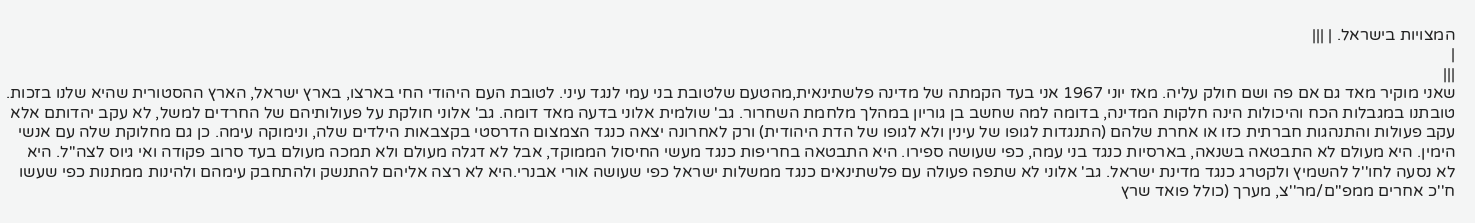המצויות בישראל. | |||
|
|||
שאני מוקיר מאד גם אם פה ושם חולק עליה. מאז יוני 1967 אני בעד הקמתה של מדינה פלשתינאית,מהטעם שלטובת בני עמי לנגד עיני. לטובת העם היהודי החי בארצו, בארץ ישראל, הארץ ההסטורית שהיא שלנו בזכות. טובתנו במגבלות הכח והיכולות הינה חלקות המדינה, בדומה למה שחשב בן גוריון במהלך מלחמת השחרור. גב' שולמית אלוני בדעה מאד דומה. גב' אלוני חולקת על פעולותיהם של החרדים למשל, לא עקב יהדותם אלא עקב פעולות והתנהגות חברתית כזו או אחרת שלהם (התנגדות לגופו של עינין ולא לגופו של הדת היהודית) ורק לאחרונה יצאה כנגד הצמצום הדרסטי בקצבאות הילדים שלה, ונימוקה עימה. כן גם מחלוקת שלה עם אנשי הימין. היא מעולם לא התבטאה בשנאה, בארסיות כנגד בני עמה, כפי שעושה ספירו. היא התבטאה בחריפות כנגד מעשי החיסול הממוקד, אבל לא דגלה מעולם ולא תמכה מעולם בעד סרוב פקודה ואי גיוס לצה''ל. היא לא נסעה לחו''ל להשמיץ ולקטרג כנגד מדינת ישראל. גב' אלוני לא שתפה פעולה עם פלשתינאים כנגד ממשלות ישראל כפי שעושה אורי אבנרי.היא לא רצה אליהם להתנשק ולהתחבק עימהם ולהינות ממתנות כפי שעשו ח''כ אחרים ממפ''ם/מר''צ, מערך (כולל פואד שרץ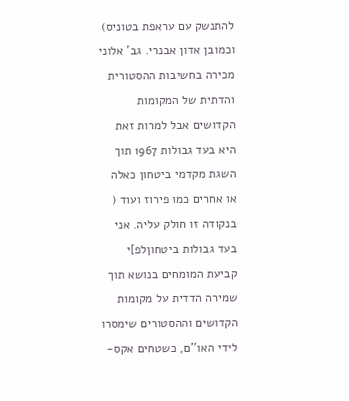להתנשק עם עראפת בטוניס) וכמובן אדון אבנרי. גב' אלוני מכירה בחשיבות ההסטורית והדתית של המקומות הקדושים אבל למרות זאת היא בעד גבולות 1967 תוך השגת מקדמי ביטחון כאלה או אחרים כמו פירוז ועוד ( בנקודה זו חולק עליה. אני בעד גבולות ביטחוןלפ]י קביעת המומחים בנושא תוך שמירה הדדית על מקומות הקדושים וההסטורים שימסרו לידי האו''ם, כשטחים אקס-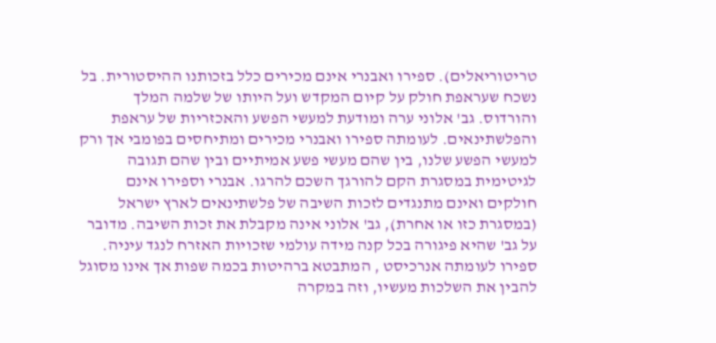טריטוריאלים). ספירו ואבנרי אינם מכירים כלל בזכותנו ההיסטורית. בל נשכח שעראפת חולק על קיום המקדש ועל היותו של שלמה המלך והורדוס. גב' אלוני ערה ומודעת למעשי הפשע והאכזריות של עראפת והפלשתינאים. לעומתה ספירו ואבנרי מכירים ומתיחסים בפומבי אך ורק למעשי הפשע שלנו, בין שהם מעשי פשע אמיתיים ובין שהם תגובה לגיטימית במסגרת הקם להורגך השכם להרגו. אבנרי וספירו אינם חולקים ואינם מתנגדים לזכות השיבה של פלשתינאים לארץ ישראל (במסגרת כזו או אחרת), גב' אלוני אינה מקבלת את זכות השיבה. מדובר על גב' שהיא פיגורה בכל קנה מידה עולמי שזכויות האזרח לנגד עיניה. ספירו לעומתה אנרכיסט , המתבטא ברהיטות בכמה שפות אך אינו מסוגל להבין את השלכות מעשיו, וזה במקרה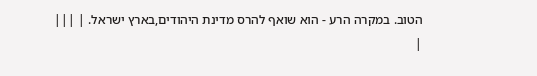הטוב. במקרה הרע - הוא שואף להרס מדינת היהודים,בארץ ישראל. | |||
|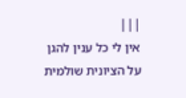|||
אין לי כל ענין להגן על הציונית שולמית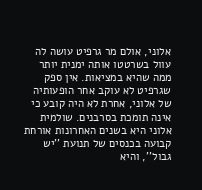אלוני, אולם מר גרפיט עושה לה עוול בשרטטו אותה ימנית יותר ממה שהיא במציאות. אין ספק שגרפיט לא עוקב אחר הופעותיה של אלוני, אחרת לא היה קובע כי אינה תומכת בסרבנים. שולמית אלוני היא בשנים האחרונות אורחת קבועה בכנסים של תנועת ''יש גבול'', והיא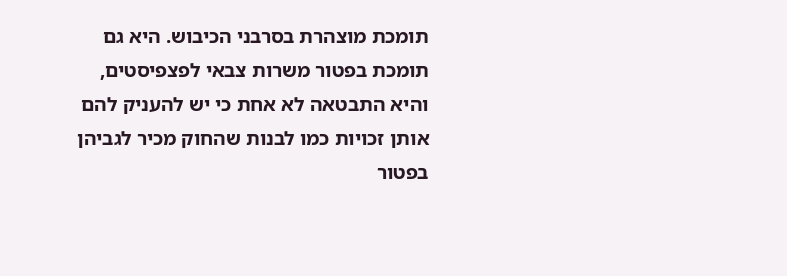תומכת מוצהרת בסרבני הכיבוש. היא גם תומכת בפטור משרות צבאי לפצפיסטים, והיא התבטאה לא אחת כי יש להעניק להם אותן זכויות כמו לבנות שהחוק מכיר לגביהן בפטור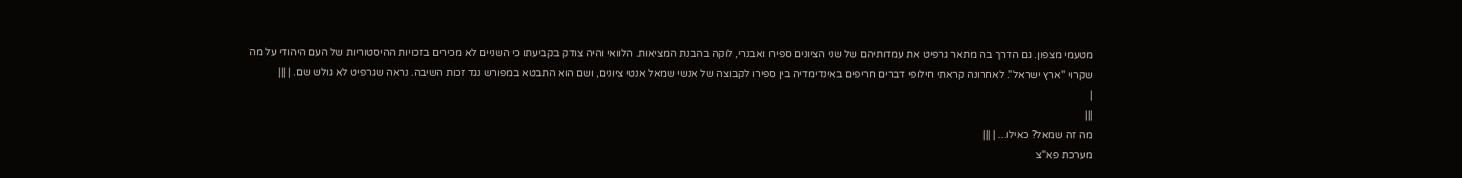מטעמי מצפון. גם הדרך בה מתאר גרפיט את עמדותיהם של שני הציונים ספירו ואבנרי, לוקה בהבנת המציאות. הלוואי והיה צודק בקביעתו כי השניים לא מכירים בזכויות ההיסטוריות של העם היהודי על מה שקרוי ''ארץ ישראל''. לאחרונה קראתי חילופי דברים חריפים באינדימדיה בין ספירו לקבוצה של אנשי שמאל אנטי ציונים, ושם הוא התבטא במפורש נגד זכות השיבה. נראה שגרפיט לא גולש שם. | |||
|
|||
מה זה שמאל? כאילו... | |||
מערכת פא"צ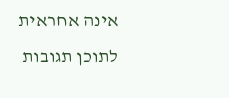אינה אחראית לתוכן תגובות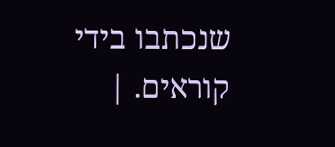שנכתבו בידי קוראים. |